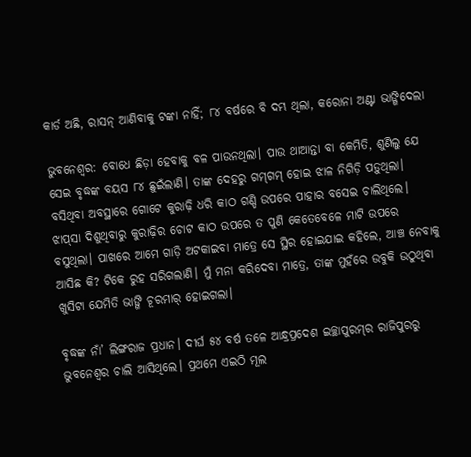କାର୍ଡ ଅଛି, ରାସନ୍‌ ଆଣିବାକୁ ଟଙ୍କା ନାହିଁ; ୮୪ ବର୍ଷରେ ବି ଦମ୍ଭ ଥିଲା, କରୋନା ଅଣ୍ଟା ଭାଙ୍ଗିଦେଲା

ଭୁବନେଶ୍ବର: ବୋଧେ ଛିଡ଼ା ହେବାକୁ ବଳ ପାଉନଥିଲା। ପାଉ ଥାଆନ୍ତା ବା କେମିତି, ଶୁଣିଲୁ ଯେ ସେଇ ବୃଦ୍ଧଙ୍କ ବୟସ ୮୪ ଛୁଇଁଲାଣି। ତାଙ୍କ ଦେହରୁ ଗମ୍‌ଗମ୍‌ ହୋଇ ଝାଳ ନିଗିଡ଼ି ପଡ଼ୁଥିଲା। ବସିଥିବା ଅବସ୍ଥାରେ ଗୋଟେ କୁରାଢ଼ି ଧରି କାଠ ଗଣ୍ଡି ଉପରେ ପାହାର ବସେଇ ଚାଲିଥିଲେ। ଝାପ୍‌ସା ଦିଶୁଥିବାରୁ କୁରାଢ଼ିର ଚୋଟ କାଠ ଉପରେ ତ ପୁଣି କେତେବେଳେ ମାଟି ଉପରେ ବସୁଥିଲା। ପାଖରେ ଆମେ ଗାଡ଼ି ଅଟକାଇବା ମ‌ାତ୍ରେ ସେ ସ୍ଥିର ହୋଇଯାଇ କହିଲେ, ଆଞ୍ଚ ନେବାକୁ ଆସିଛ କି? ଟିକେ ରୁହ ସରିଗଲାଣି। ମୁଁ ମନା କରିଦେବା ମାତ୍ରେ, ତାଙ୍କ ମୁହଁରେ ଉବୁକି ଉଠୁଥିବା ଖୁସିଟା‌ ଯେମିତି ଭାଙ୍ଗି ଚୂରମାର୍‌ ହୋଇଗଲା।

ବୃଦ୍ଧଙ୍କ ନାଁ’ ଲିଙ୍ଗରାଜ ପ୍ରଧାନ। ଦୀର୍ଘ ୫୪ ବର୍ଷ ତଳେ ଆନ୍ଧ୍ରପ୍ରଦେଶ ଇଚ୍ଛାପୁରମ୍‌ର ରାଜିପୁରରୁ ଭୁବନେଶ୍ବର ଚାଲି ଆସିଥିଲେ। ପ୍ରଥମେ ଏଇଠି ମୂଲ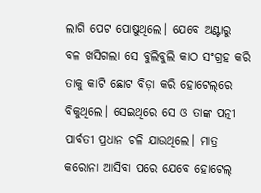ଲାଗି ପେଟ ପୋଷୁଥିଲେ। ଯେବେ ଅଣ୍ଟାରୁ ବଳ ଖସିଗଲା ସେ ବୁଲିବୁଲି କାଠ ସଂଗ୍ରହ କରି ତାକୁ କାଟି ଛୋଟ ବିଡ଼ା କରି ହୋଟେଲ୍‌ରେ ବିକୁଥିଲେ। ସେଇଥିରେ ସେ ଓ ତାଙ୍କ ପତ୍ନୀ ପାର୍ବତୀ ପ୍ରଧାନ ଚଳି ଯାଉଥିଲେ। ମାତ୍ର କରୋନା ଆସିବା ପରେ ଯେବେ ହୋଟେଲ୍‌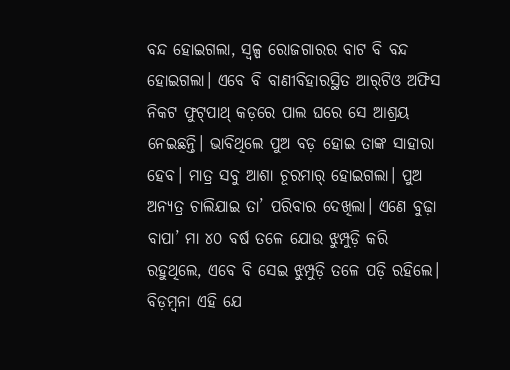ବନ୍ଦ ହୋଇଗଲା, ସ୍ବଳ୍ପ ରୋଜଗାରର ବାଟ ବି ବନ୍ଦ ହୋଇଗଲା। ଏବେ ବି ବାଣୀବିହାରସ୍ଥିତ ଆର୍‌ଟିଓ ଅଫିସ ନିକଟ ଫୁଟ୍‌ପାଥ୍‌ କଡ଼ରେ ପାଲ ଘରେ ସେ ଆଶ୍ରୟ ନେଇଛନ୍ତି। ଭାବିଥିଲେ ପୁଅ ବଡ଼ ହୋଇ ତାଙ୍କ ସାହାରା ହେବ। ମାତ୍ର ସବୁ ଆଶା ଚୂରମାର୍‌ ହୋଇଗଲା। ପୁଅ ଅନ୍ୟତ୍ର ଚାଲିଯାଇ ତା’ ପରିବାର ଦେଖିଲା। ଏଣେ ବୁଢ଼ା ବାପା’ ମା ୪୦ ବର୍ଷ ତଳେ ଯୋଉ ଝୁମ୍ପୁଡ଼ି କରି ରହୁଥି‌ଲେ, ଏବେ ବି ସେଇ ଝୁମ୍ପୁଡ଼ି ତଳେ ପଡ଼ି ରହିଲେ। ବିଡ଼ମ୍ବନା ଏହି ଯେ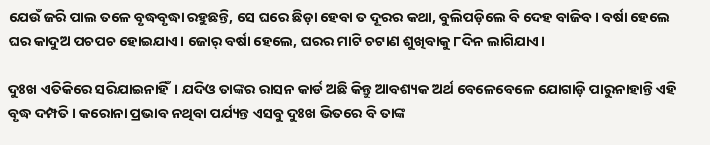ଯେଉଁ ଜରି ପାଲ ତଳେ ବୃଦ୍ଧବୃଦ୍ଧା ରହୁଛନ୍ତି, ସେ ଘରେ ଛିଡ଼ା ହେବା ତ ଦୂରର କଥା, ବୁଲିପଡ଼ିଲେ ବି ଦେହ ବାଜିବ। ବର୍ଷା ହେଲେ ଘର କାଦୁଅ ପଚପଚ ହୋଇଯାଏ। ଜୋର୍‌ ବର୍ଷା ହେଲେ, ଘରର ମାଟି ଚଟାଣ ଶୁଖିବାକୁ ୮ଦିନ ଲାଗିଯାଏ।

ଦୁଃଖ ଏତିକିରେ ସରିଯାଇନାହିଁ। ଯଦିଓ ତାଙ୍କର ରାସନ କାର୍ଡ ଅଛି କିନ୍ତୁ ଆବଶ୍ୟକ ଅର୍ଥ ବେଳେବେଳେ ଯୋଗାଡ଼ି ପାରୁନାହାନ୍ତି ଏହି ବୃଦ୍ଧ ଦମ୍ପତି। କରୋନା ପ୍ରଭାବ ନଥିବା ପର୍ଯ୍ୟନ୍ତ ଏସବୁ ଦୁଃଖ ଭିତରେ ବି ତାଙ୍କ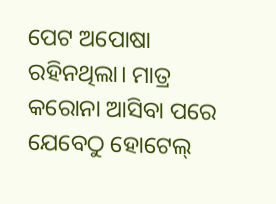ପେଟ ଅପୋଷା ରହିନଥିଲା। ମାତ୍ର କରୋନା ଆସିବା ପରେ ଯେବେଠୁ ହୋଟେଲ୍‌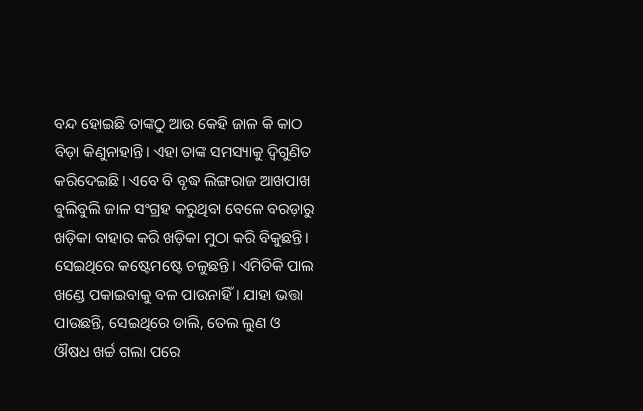ବନ୍ଦ ହୋଇଛି ତାଙ୍କଠୁ ଆଉ କେହି ଜାଳ କି କାଠ ବିଡ଼ା କିଣୁନାହାନ୍ତି। ଏହା ତାଙ୍କ ସମସ୍ୟାକୁ ଦ୍ବିଗୁଣିତ କରିଦେଇଛି। ଏବେ ବି ବୃଦ୍ଧ ଲିଙ୍ଗରାଜ ଆଖପାଖ ବୁଲିବୁଲି ଜାଳ ସଂଗ୍ରହ କରୁଥିବା ବେଳେ ବରଡ଼ାରୁ ଖଡ଼ିକା ବାହାର କରି ଖଡ଼ିକା ମୁଠା କରି ବିକୁଛନ୍ତି। ସେଇଥିରେ କଷ୍ଟେମଷ୍ଟେ ଚଳୁଛନ୍ତି। ଏମିତିକି ପାଲ ଖଣ୍ଡେ ପକାଇବାକୁ ବଳ ପାଉନାହିଁ। ଯାହା ଭତ୍ତା ପାଉଛନ୍ତି, ସେଇଥିରେ ଡାଲି, ତେଲ ଲୁଣ ଓ ଔଷଧ ଖର୍ଚ୍ଚ ଗଲା ପରେ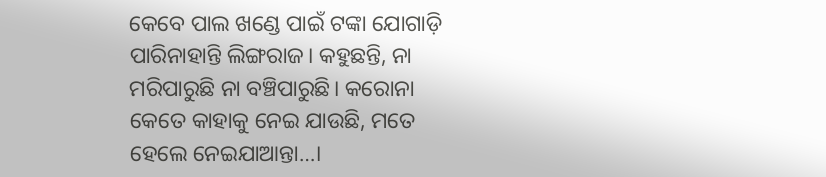କେବେ ପାଲ ଖଣ୍ଡେ ପାଇଁ ଟଙ୍କା ଯୋଗାଡ଼ି ପାରିନାହାନ୍ତି ଲିଙ୍ଗରାଜ। କହୁଛନ୍ତି, ନା ମରିପାରୁଛି ନା ବଞ୍ଚିପାରୁଛି। କରୋନା କେତେ କାହାକୁ ନେଇ ଯାଉଛି, ମତେ ହେଲେ ନେଇଯାଆନ୍ତା…।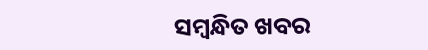ସମ୍ବନ୍ଧିତ ଖବର